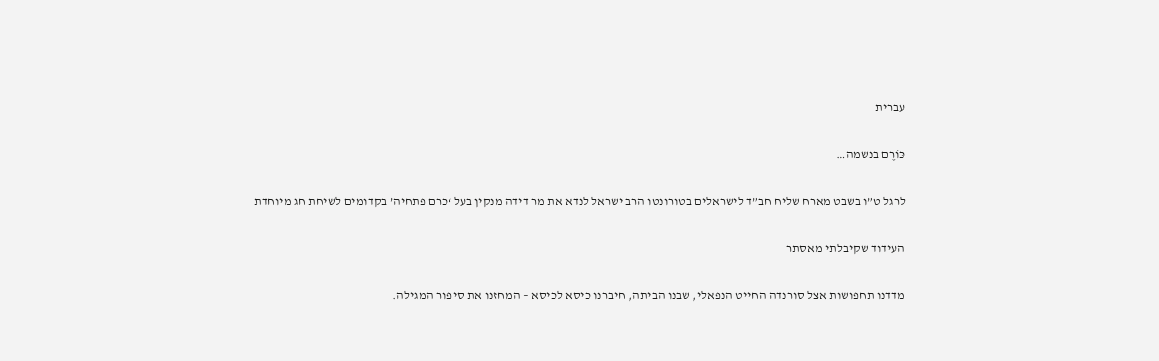עברית

כּוֹרֶם בנשמה…

לרגל ט”ו בשבט מארח שליח חב”ד לישראלים בטורונטו הרב ישראל לנדא את מר דידה מנקין בעל ‘כרם פתחיה’ בקדומים לשיחת חג מיוחדת

העידוד שקיבלתי מאסתר

מדדנו תחפושות אצל סורנדה החייט הנפאלי, שבנו הביתה, חיברנו כיסא לכיסא – המחזנו את סיפור המגילה.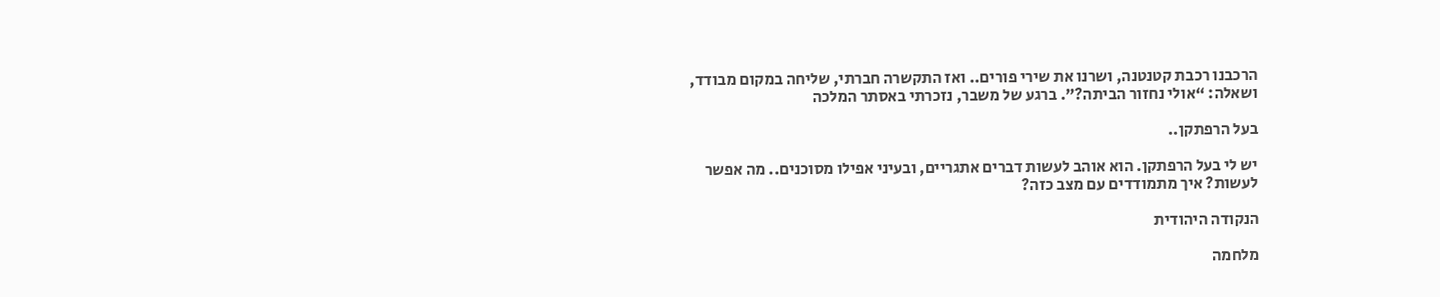הרכבנו רכבת קטנטנה, ושרנו את שירי פורים.. ואז התקשרה חברתי, שליחה במקום מבודד, ושאלה: “אולי נחזור הביתה?”. ברגע של משבר, נזכרתי באסתר המלכה

בעל הרפתקן..

יש לי בעל הרפתקן. הוא אוהב לעשות דברים אתגריים, ובעיני אפילו מסוכנים.. מה אפשר לעשות? איך מתמודדים עם מצב כזה?

הנקודה היהודית

מלחמה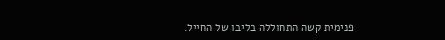פנימית קשה התחוללה בליבו של החייל.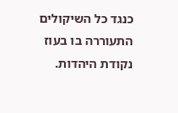כנגד כל השיקולים התעוררה בו בעוז נקודת היהדות.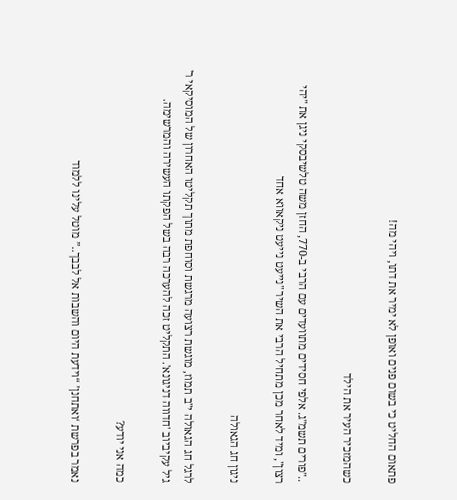פתאום החליט כי בשום פנים ואופן לא ימיר את דתו, ויהי מה!

כשהמזכיר העיר את הילד

.."פורים תשמ"ג. אלפי חסידים מתוועדים עם הרבי ב-770, החזן משה טלשיבסקי ניגן את "יהי רצון", ומיד לאחר מכן מתחיל הרבי את השיר "נייעט נייעט ניקאווא אחד

ניגון חג הגאולה

לרגל חג הגאולה י"ב תמוז, מוגשת רצועה מרגשת וסוחפת מתוך תקליטו האחרון של המוסיקאי ר' גיל עקיביוב 'חדווה דניגונא'. התקליט זכה להערכה רבה בשל הפקתו העשירה והמרשימה.

כמה אני יודע?

נאמר בפרשת ‘ואתחנן’ “וידעת היום והשבות אל לבבך..” מוטל עלינו ללמוד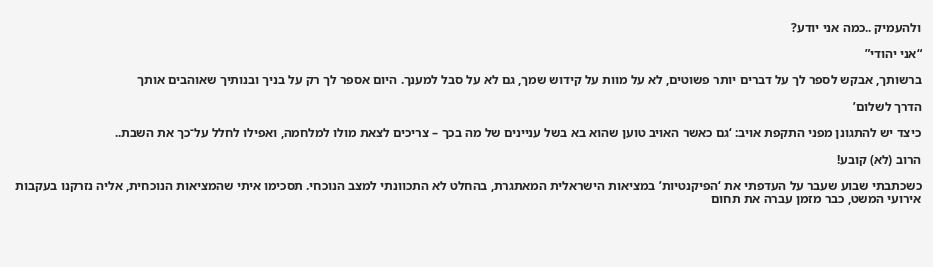ולהעמיק ..כמה אני יודע?

“אני יהודי”

ברשותך, אבקש לספר לך על דברים יותר פשוטים, לא על מוות על קידוש שמך, גם לא על סבל למענך. היום אספר לך רק על בניך ובנותיך שאוהבים אותך

הדרך לשלום’

כיצד יש להתגונן מפני התקפת אויב: ‘גם כאשר האויב טוען שהוא בא בשל עניינים של מה בכך – צריכים לצאת מולו למלחמה, ואפילו לחלל על־כך את השבת..

הרוב (לא) קובע!

כשכתבתי שבוע שעבר על העדפתי את ‘הפיקנטיות’ במציאות הישראלית המאתגרת, בהחלט לא התכוונתי למצב הנוכחי. תסכימו איתי שהמציאות הנוכחית, אליה נזרקנו בעקבות אירועי המשט, כבר מזמן עברה את תחום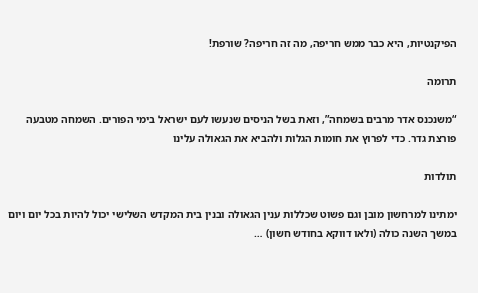הפיקנטיות, היא כבר ממש חריפה, מה זה חריפה? שורפת!

תרומה

“משנכנס אדר מרבים בשמחה”, וזאת בשל הניסים שנעשו לעם ישראל בימי הפורים. השמחה מטבעה פורצת גדר. כדי לפרוץ את חומות הגלות ולהביא את הגאולה עלינו

תולדות

ימתינו למרחשון מובן וגם פשוט שכללות ענין הגאולה ובנין בית המקדש השלישי יכול להיות בכל יום ויום במשך השנה כולה (ולאו דווקא בחודש חשון) …